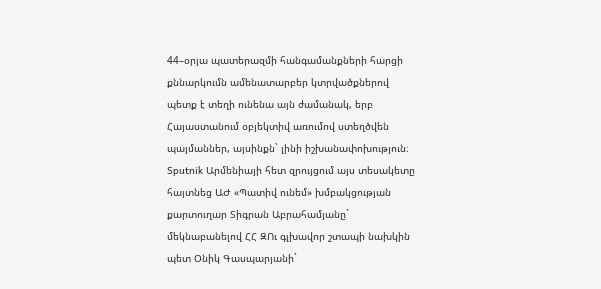44–օրյա պատերազմի հանգամանքների հարցի քննարկումն ամենատարբեր կտրվածքներով պետք է տեղի ունենա այն ժամանակ, երբ Հայաստանում օբյեկտիվ առումով ստեղծվեն պայմաններ, այսինքն` լինի իշխանափոխություն։ Sputnik Արմենիայի հետ զրույցում այս տեսակետը հայտնեց ԱԺ «Պատիվ ունեմ» խմբակցության քարտուղար Տիգրան Աբրահամյանը` մեկնաբանելով ՀՀ ԶՈւ գլխավոր շտապի նախկին պետ Օնիկ Գասպարյանի`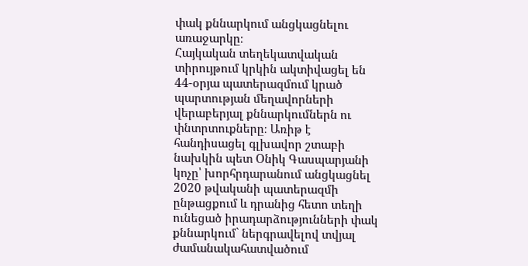փակ քննարկում անցկացնելու առաջարկը։
Հայկական տեղեկատվական տիրույթում կրկին ակտիվացել են 44-օրյա պատերազմում կրած պարտության մեղավորների վերաբերյալ քննարկումներն ու փնտրտուքները։ Առիթ է հանդիսացել գլխավոր շտաբի նախկին պետ Օնիկ Գասպարյանի կոչը՝ խորհրդարանում անցկացնել 2020 թվականի պատերազմի ընթացքում և դրանից հետո տեղի ունեցած իրադարձությունների փակ քննարկում` ներգրավելով տվյալ ժամանակահատվածում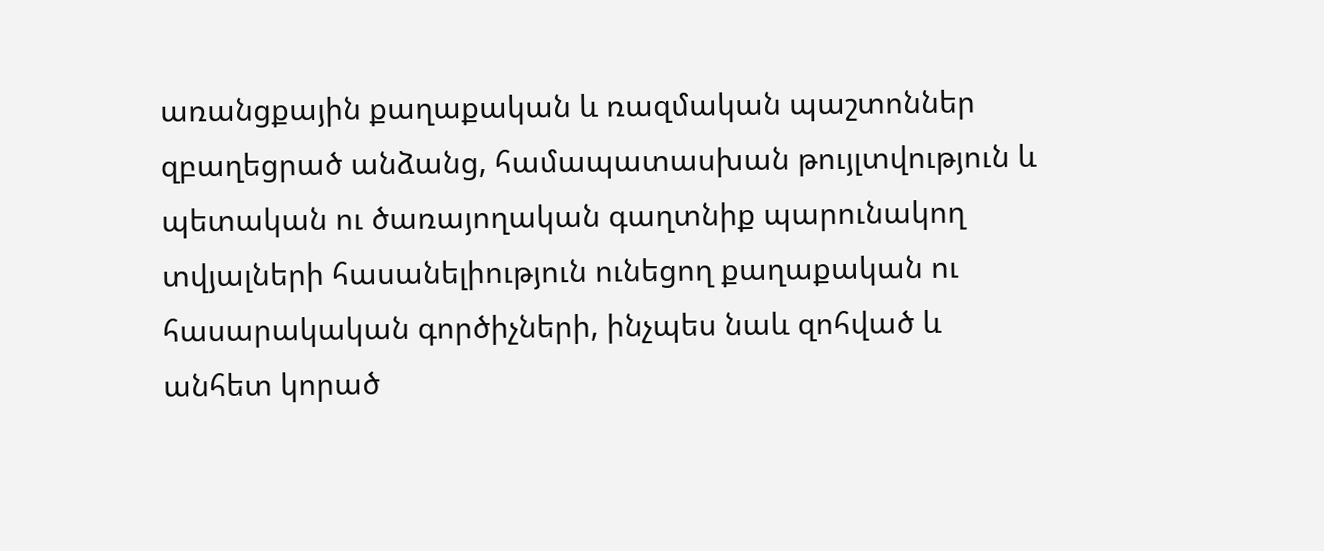առանցքային քաղաքական և ռազմական պաշտոններ զբաղեցրած անձանց, համապատասխան թույլտվություն և պետական ու ծառայողական գաղտնիք պարունակող տվյալների հասանելիություն ունեցող քաղաքական ու հասարակական գործիչների, ինչպես նաև զոհված և անհետ կորած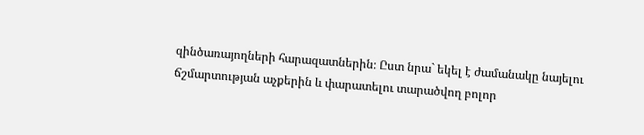զինծառայողների հարազատներին։ Ըստ նրա` եկել է ժամանակը նայելու ճշմարտության աչքերին և փարատելու տարածվող բոլոր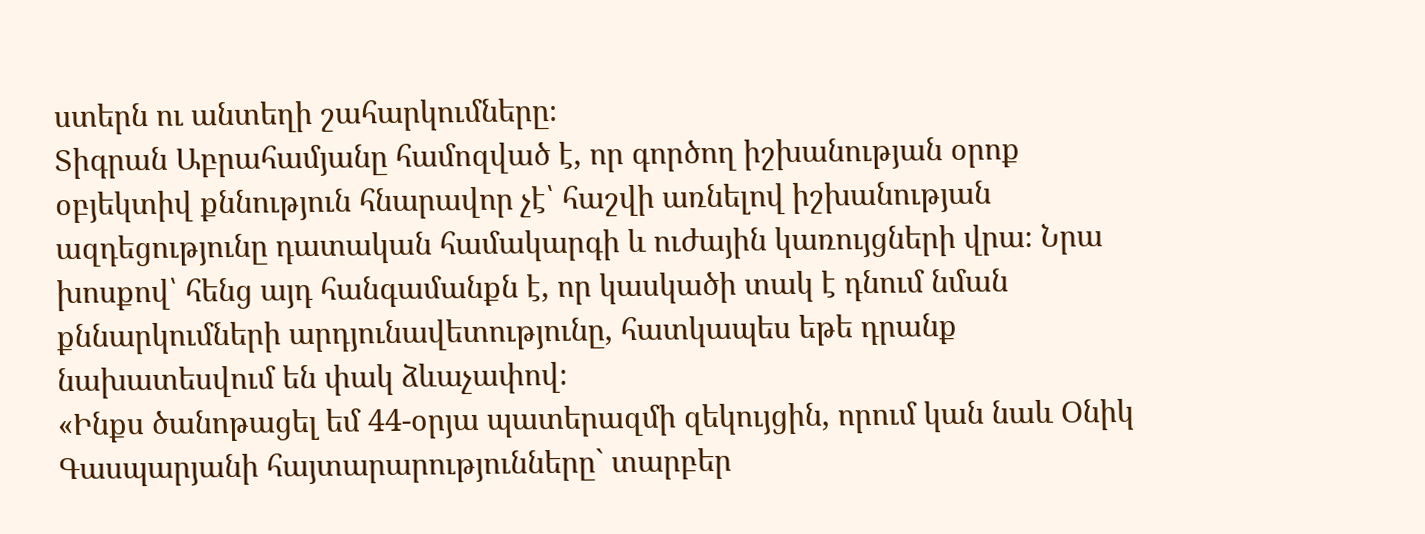ստերն ու անտեղի շահարկումները։
Տիգրան Աբրահամյանը համոզված է, որ գործող իշխանության օրոք օբյեկտիվ քննություն հնարավոր չէ՝ հաշվի առնելով իշխանության ազդեցությունը դատական համակարգի և ուժային կառույցների վրա։ Նրա խոսքով՝ հենց այդ հանգամանքն է, որ կասկածի տակ է դնում նման քննարկումների արդյունավետությունը, հատկապես եթե դրանք նախատեսվում են փակ ձևաչափով։
«Ինքս ծանոթացել եմ 44-օրյա պատերազմի զեկույցին, որում կան նաև Օնիկ Գասպարյանի հայտարարությունները` տարբեր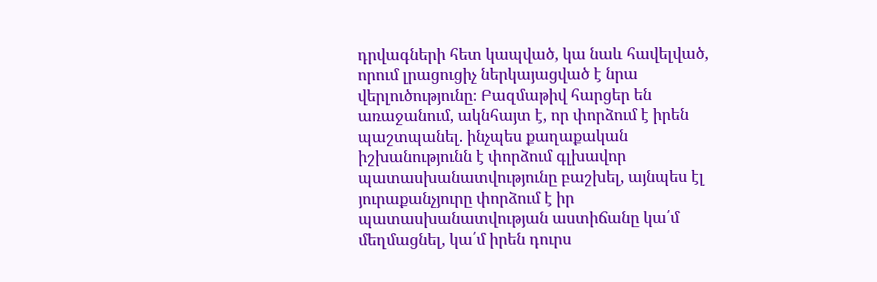դրվագների հետ կապված, կա նաև հավելված, որում լրացուցիչ ներկայացված է նրա վերլուծությունը։ Բազմաթիվ հարցեր են առաջանում, ակնհայտ է, որ փորձում է իրեն պաշտպանել. ինչպես քաղաքական իշխանությունն է փորձում գլխավոր պատասխանատվությունը բաշխել, այնպես էլ յուրաքանչյուրը փորձում է իր պատասխանատվության աստիճանը կա՛մ մեղմացնել, կա՛մ իրեն դուրս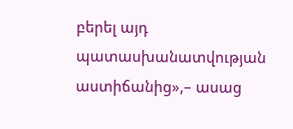բերել այդ պատասխանատվության աստիճանից»,– ասաց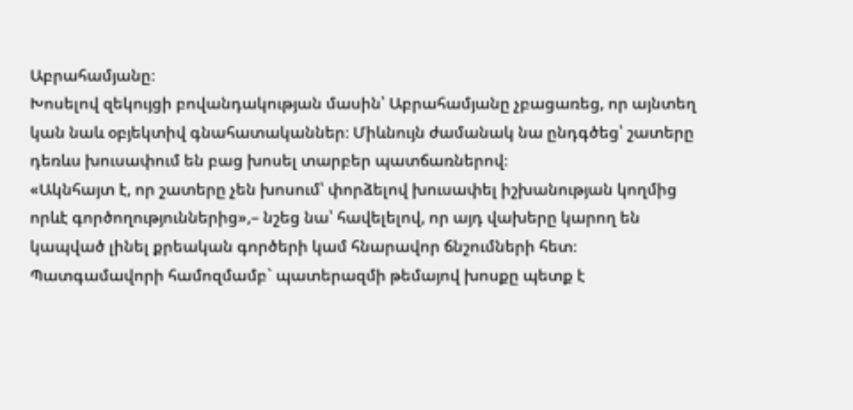Աբրահամյանը։
Խոսելով զեկույցի բովանդակության մասին՝ Աբրահամյանը չբացառեց, որ այնտեղ կան նաև օբյեկտիվ գնահատականներ։ Միևնույն ժամանակ նա ընդգծեց՝ շատերը դեռևս խուսափում են բաց խոսել տարբեր պատճառներով։
«Ակնհայտ է, որ շատերը չեն խոսում՝ փորձելով խուսափել իշխանության կողմից որևէ գործողություններից»,– նշեց նա՝ հավելելով, որ այդ վախերը կարող են կապված լինել քրեական գործերի կամ հնարավոր ճնշումների հետ։
Պատգամավորի համոզմամբ` պատերազմի թեմայով խոսքը պետք է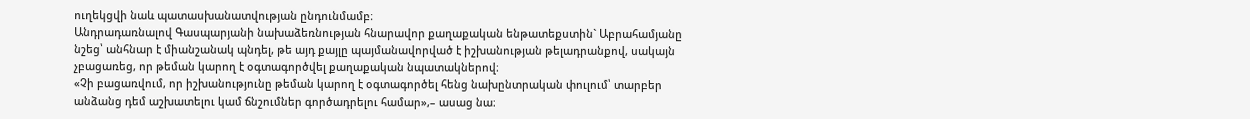ուղեկցվի նաև պատասխանատվության ընդունմամբ։
Անդրադառնալով Գասպարյանի նախաձեռնության հնարավոր քաղաքական ենթատեքստին` Աբրահամյանը նշեց՝ անհնար է միանշանակ պնդել, թե այդ քայլը պայմանավորված է իշխանության թելադրանքով, սակայն չբացառեց, որ թեման կարող է օգտագործվել քաղաքական նպատակներով։
«Չի բացառվում, որ իշխանությունը թեման կարող է օգտագործել հենց նախընտրական փուլում՝ տարբեր անձանց դեմ աշխատելու կամ ճնշումներ գործադրելու համար»,– ասաց նա։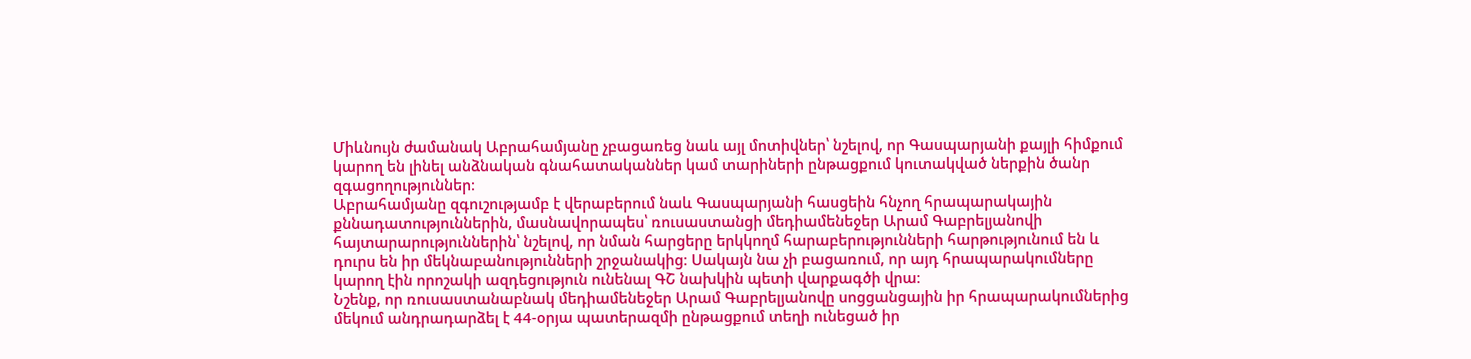Միևնույն ժամանակ Աբրահամյանը չբացառեց նաև այլ մոտիվներ՝ նշելով, որ Գասպարյանի քայլի հիմքում կարող են լինել անձնական գնահատականներ կամ տարիների ընթացքում կուտակված ներքին ծանր զգացողություններ։
Աբրահամյանը զգուշությամբ է վերաբերում նաև Գասպարյանի հասցեին հնչող հրապարակային քննադատություններին, մասնավորապես՝ ռուսաստանցի մեդիամենեջեր Արամ Գաբրելյանովի հայտարարություններին՝ նշելով, որ նման հարցերը երկկողմ հարաբերությունների հարթությունում են և դուրս են իր մեկնաբանությունների շրջանակից։ Սակայն նա չի բացառում, որ այդ հրապարակումները կարող էին որոշակի ազդեցություն ունենալ ԳՇ նախկին պետի վարքագծի վրա։
Նշենք, որ ռուսաստանաբնակ մեդիամենեջեր Արամ Գաբրելյանովը սոցցանցային իր հրապարակումներից մեկում անդրադարձել է 44-օրյա պատերազմի ընթացքում տեղի ունեցած իր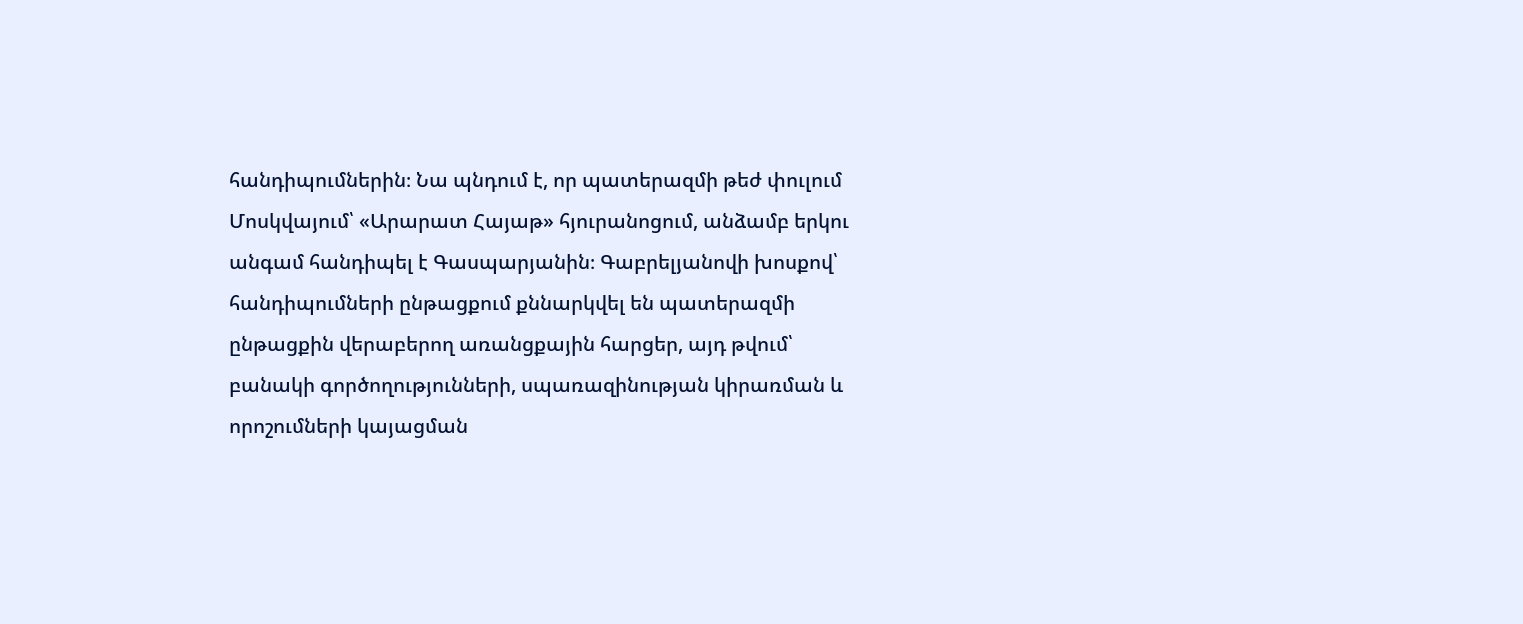հանդիպումներին։ Նա պնդում է, որ պատերազմի թեժ փուլում Մոսկվայում՝ «Արարատ Հայաթ» հյուրանոցում, անձամբ երկու անգամ հանդիպել է Գասպարյանին։ Գաբրելյանովի խոսքով՝ հանդիպումների ընթացքում քննարկվել են պատերազմի ընթացքին վերաբերող առանցքային հարցեր, այդ թվում՝ բանակի գործողությունների, սպառազինության կիրառման և որոշումների կայացման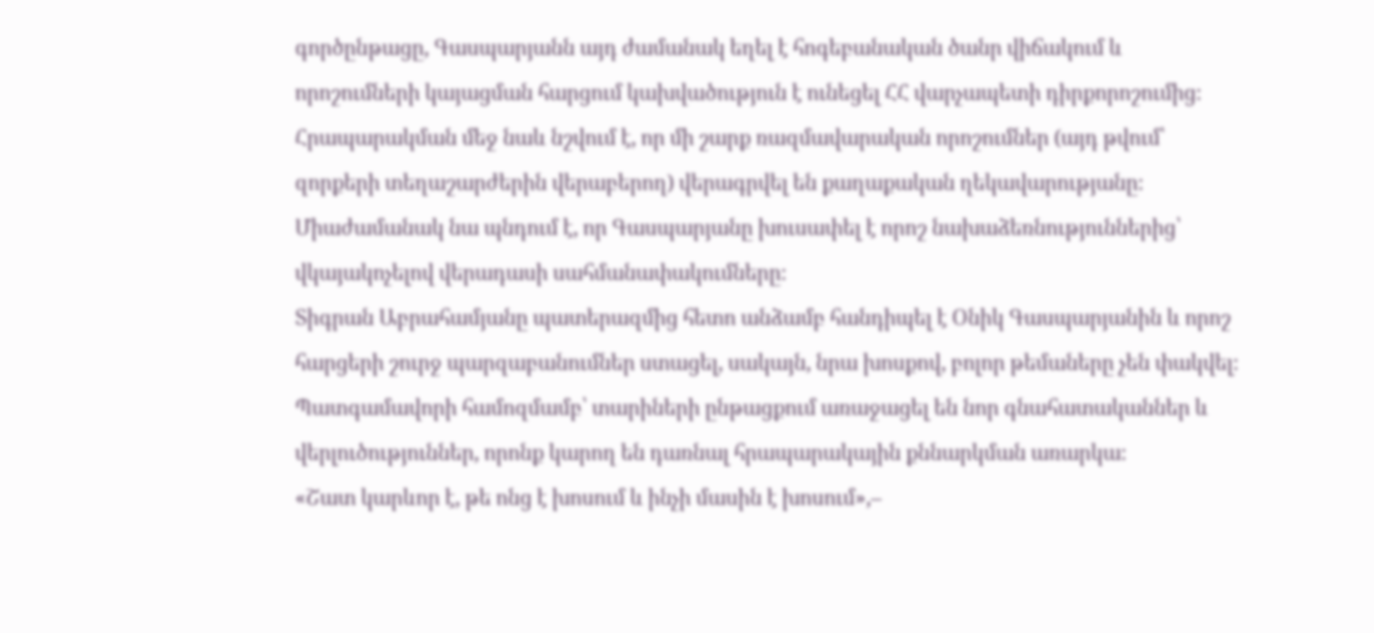գործընթացը, Գասպարյանն այդ ժամանակ եղել է հոգեբանական ծանր վիճակում և որոշումների կայացման հարցում կախվածություն է ունեցել ՀՀ վարչապետի դիրքորոշումից։ Հրապարակման մեջ նաև նշվում է, որ մի շարք ռազմավարական որոշումներ (այդ թվում՝ զորքերի տեղաշարժերին վերաբերող) վերագրվել են քաղաքական ղեկավարությանը։ Միաժամանակ նա պնդում է, որ Գասպարյանը խուսափել է որոշ նախաձեռնություններից՝ վկայակոչելով վերադասի սահմանափակումները։
Տիգրան Աբրահամյանը պատերազմից հետո անձամբ հանդիպել է Օնիկ Գասպարյանին և որոշ հարցերի շուրջ պարզաբանումներ ստացել, սակայն, նրա խոսքով, բոլոր թեմաները չեն փակվել։ Պատգամավորի համոզմամբ՝ տարիների ընթացքում առաջացել են նոր գնահատականներ և վերլուծություններ, որոնք կարող են դառնալ հրապարակային քննարկման առարկա։
«Շատ կարևոր է, թե ոնց է խոսում և ինչի մասին է խոսում»,–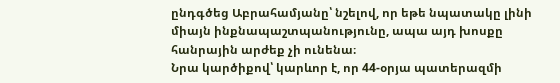ընդգծեց Աբրահամյանը՝ նշելով, որ եթե նպատակը լինի միայն ինքնապաշտպանությունը, ապա այդ խոսքը հանրային արժեք չի ունենա։
Նրա կարծիքով՝ կարևոր է, որ 44-օրյա պատերազմի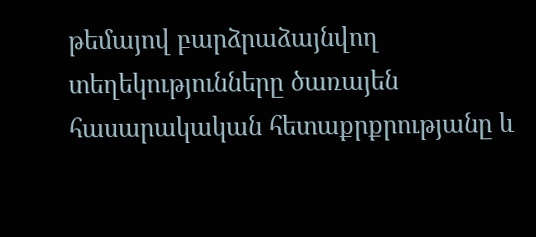թեմայով բարձրաձայնվող տեղեկությունները ծառայեն հասարակական հետաքրքրությանը և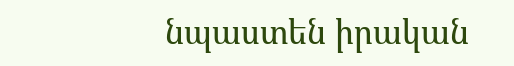նպաստեն իրական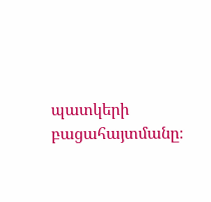պատկերի բացահայտմանը։